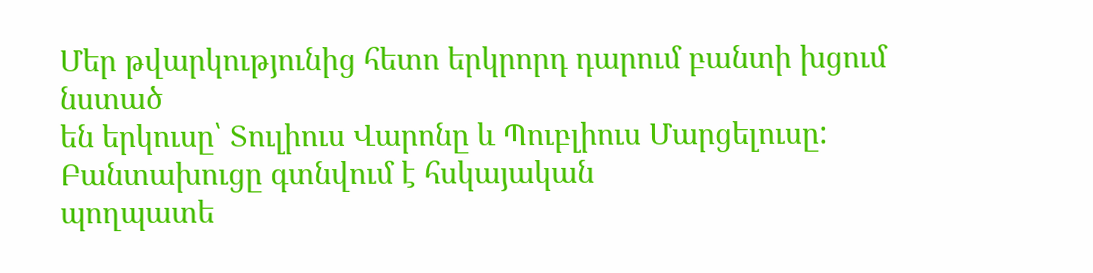Մեր թվարկությունից հետո երկրորդ դարում բանտի խցում նստած
են երկուսը՝ Տուլիուս Վարոնը և Պուբլիուս Մարցելուսը: Բանտախուցը գտնվում է հսկայական
պողպատե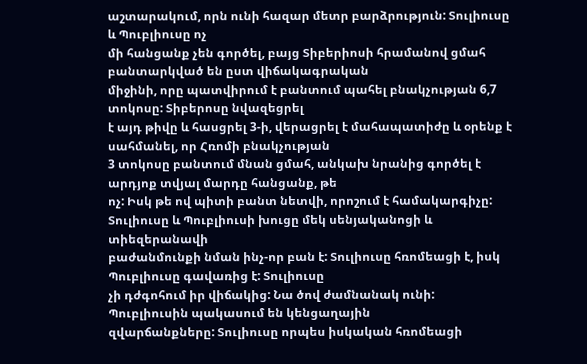աշտարակում, որն ունի հազար մետր բարձրություն: Տուլիուսը և Պուբլիուսը ոչ
մի հանցանք չեն գործել, բայց Տիբերիոսի հրամանով ցմահ բանտարկված են ըստ վիճակագրական
միջինի, որը պատվիրում է բանտում պահել բնակչության 6,7 տոկոսը: Տիբերոսը նվազեցրել
է այդ թիվը և հասցրել 3-ի, վերացրել է մահապատիժը և օրենք է սահմանել, որ Հռոմի բնակչության
3 տոկոսը բանտում մնան ցմահ, անկախ նրանից գործել է արդյոք տվյալ մարդը հանցանք, թե
ոչ: Իսկ թե ով պիտի բանտ նետվի, որոշում է համակարգիչը:
Տուլիուսը և Պուբլիուսի խուցը մեկ սենյականոցի և տիեզերանավի
բաժանմունքի նման ինչ-որ բան է: Տուլիուսը հռոմեացի է, իսկ Պուբլիուսը գավառից է: Տուլիուսը
չի դժգոհում իր վիճակից: Նա ծով ժամնանակ ունի: Պուբլիուսին պակասում են կենցաղային
զվարճանքները: Տուլիուսը որպես իսկական հռոմեացի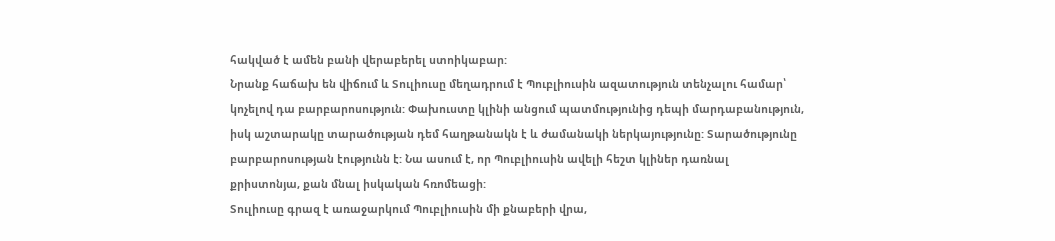հակված է ամեն բանի վերաբերել ստոիկաբար:
Նրանք հաճախ են վիճում և Տուլիուսը մեղադրում է Պուբլիուսին ազատություն տենչալու համար՝
կոչելով դա բարբարոսություն: Փախուստը կլինի անցում պատմությունից դեպի մարդաբանություն,
իսկ աշտարակը տարածության դեմ հաղթանակն է և ժամանակի ներկայությունը: Տարածությունը
բարբարոսության էությունն է: Նա ասում է, որ Պուբլիուսին ավելի հեշտ կլիներ դառնալ
քրիստոնյա, քան մնալ իսկական հռոմեացի:
Տուլիուսը գրազ է առաջարկում Պուբլիուսին մի քնաբերի վրա,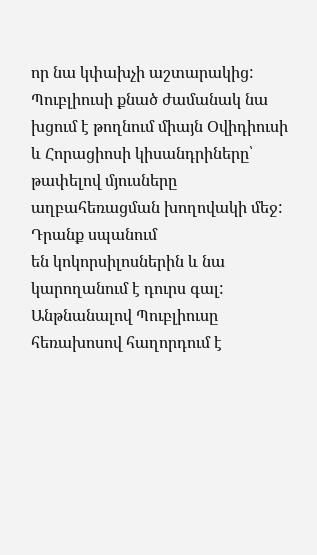որ նա կփախչի աշտարակից: Պուբլիուսի քնած ժամանակ նա խցում է թողնում միայն Օվիդիուսի
և Հորացիոսի կիսանդրիները՝ թափելով մյուսները աղբահեռացման խողովակի մեջ: Դրանք սպանում
են կոկորսիլոսներին և նա կարողանում է դուրս գալ:
Անթնանալով Պուբլիուսը հեռախոսով հաղորդում է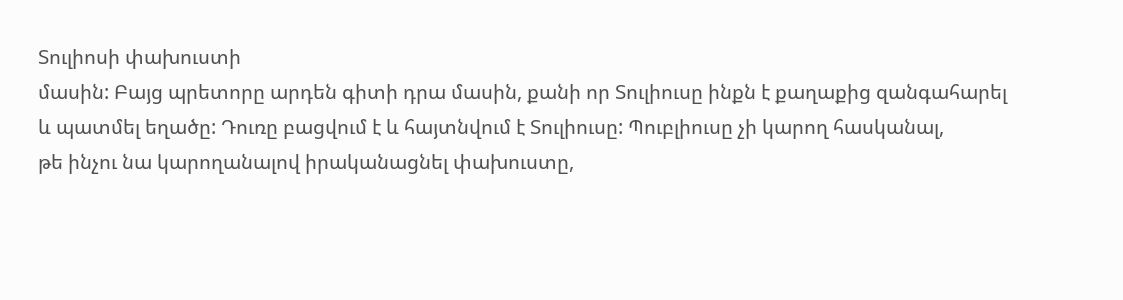Տուլիոսի փախուստի
մասին: Բայց պրետորը արդեն գիտի դրա մասին, քանի որ Տուլիուսը ինքն է քաղաքից զանգահարել
և պատմել եղածը: Դուռը բացվում է և հայտնվում է Տուլիուսը: Պուբլիուսը չի կարող հասկանալ,
թե ինչու նա կարողանալով իրականացնել փախուստը,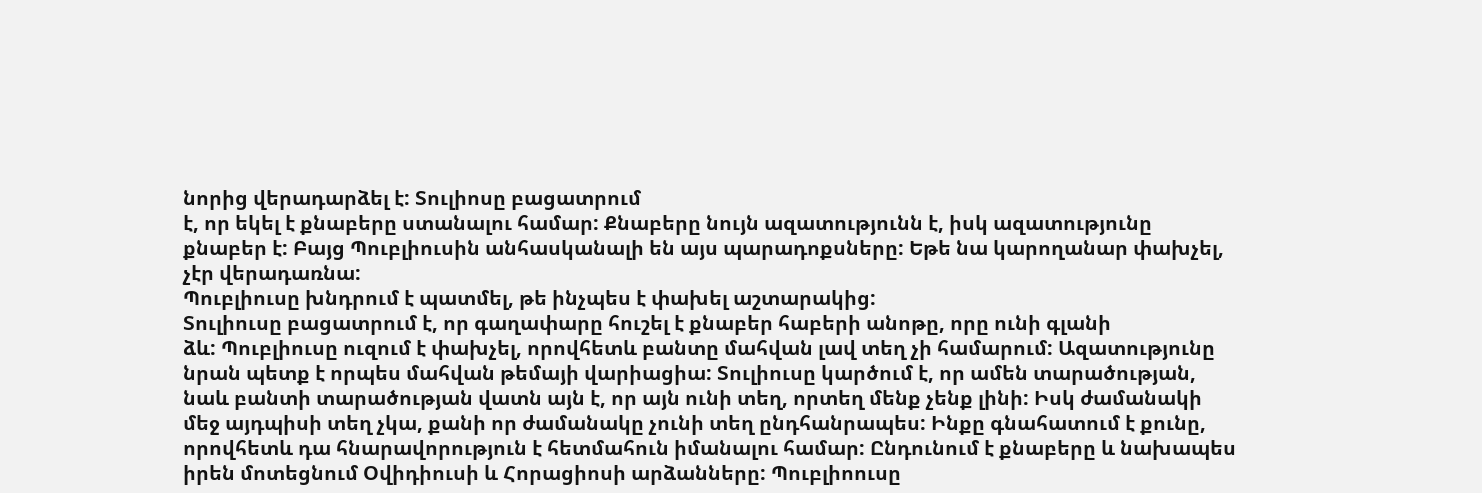նորից վերադարձել է: Տուլիոսը բացատրում
է, որ եկել է քնաբերը ստանալու համար: Քնաբերը նույն ազատությունն է, իսկ ազատությունը
քնաբեր է: Բայց Պուբլիուսին անհասկանալի են այս պարադոքսները: Եթե նա կարողանար փախչել,
չէր վերադառնա:
Պուբլիուսը խնդրում է պատմել, թե ինչպես է փախել աշտարակից:
Տուլիուսը բացատրում է, որ գաղափարը հուշել է քնաբեր հաբերի անոթը, որը ունի գլանի
ձև: Պուբլիուսը ուզում է փախչել, որովհետև բանտը մահվան լավ տեղ չի համարում: Ազատությունը
նրան պետք է որպես մահվան թեմայի վարիացիա: Տուլիուսը կարծում է, որ ամեն տարածության,
նաև բանտի տարածության վատն այն է, որ այն ունի տեղ, որտեղ մենք չենք լինի: Իսկ ժամանակի
մեջ այդպիսի տեղ չկա, քանի որ ժամանակը չունի տեղ ընդհանրապես: Ինքը գնահատում է քունը,
որովհետև դա հնարավորություն է հետմահուն իմանալու համար: Ընդունում է քնաբերը և նախապես
իրեն մոտեցնում Օվիդիուսի և Հորացիոսի արձանները: Պուբլիոուսը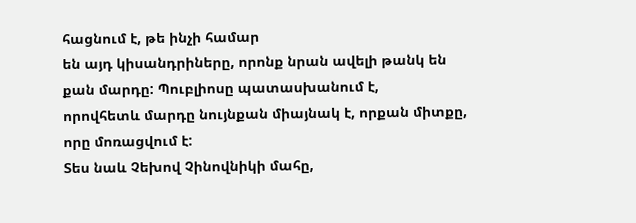հացնում է, թե ինչի համար
են այդ կիսանդրիները, որոնք նրան ավելի թանկ են քան մարդը: Պուբլիոսը պատասխանում է,
որովհետև մարդը նույնքան միայնակ է, որքան միտքը, որը մոռացվում է:
Տես նաև Չեխով Չինովնիկի մահը,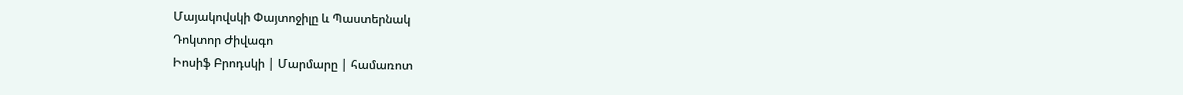Մայակովսկի Փայտոջիլը և Պաստերնակ
Դոկտոր Ժիվագո
Իոսիֆ Բրոդսկի | Մարմարը | համառոտ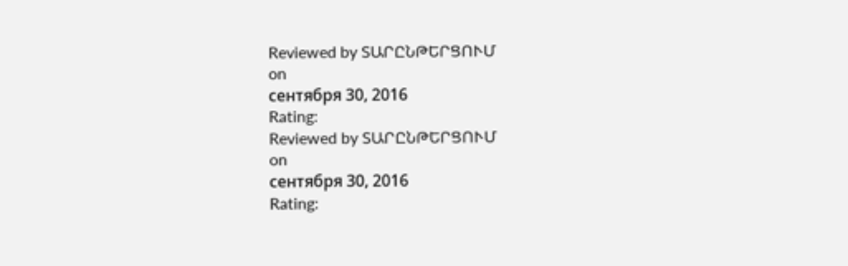Reviewed by ՏԱՐԸՆԹԵՐՑՈՒՄ
on
сентября 30, 2016
Rating:
Reviewed by ՏԱՐԸՆԹԵՐՑՈՒՄ
on
сентября 30, 2016
Rating: